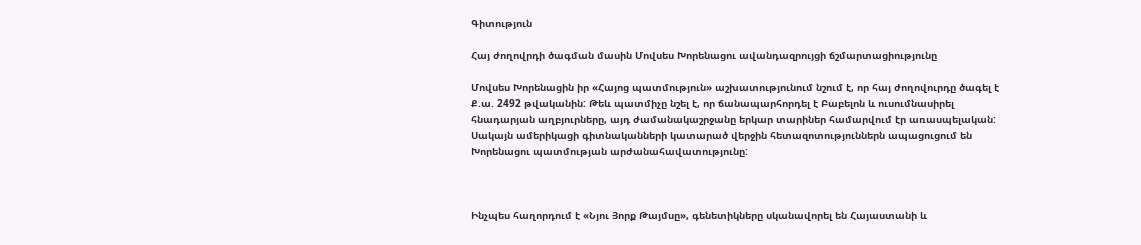Գիտություն

Հայ ժողովրդի ծագման մասին Մովսես Խորենացու ավանդազրույցի ճշմարտացիությունը

Մովսես Խորենացին իր «Հայոց պատմություն» աշխատությունում նշում է, որ հայ ժողովուրդը ծագել է Ք.ա. 2492 թվականին: Թեև պատմիչը նշել է, որ ճանապարհորդել է Բաբելոն և ուսումնասիրել հնադարյան աղբյուրները, այդ ժամանակաշրջանը երկար տարիներ համարվում էր առասպելական: Սակայն ամերիկացի գիտնականների կատարած վերջին հետազոտություններն ապացուցում են Խորենացու պատմության արժանահավատությունը:



Ինչպես հաղորդում է «Նյու Յորք Թայմսը», գենետիկները սկանավորել են Հայաստանի և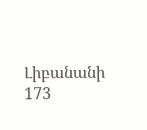Լիբանանի 173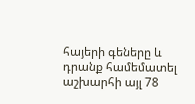հայերի գեները և դրանք համեմատել աշխարհի այլ 78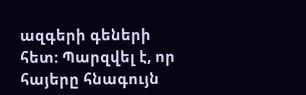ազգերի գեների հետ: Պարզվել է, որ հայերը հնագույն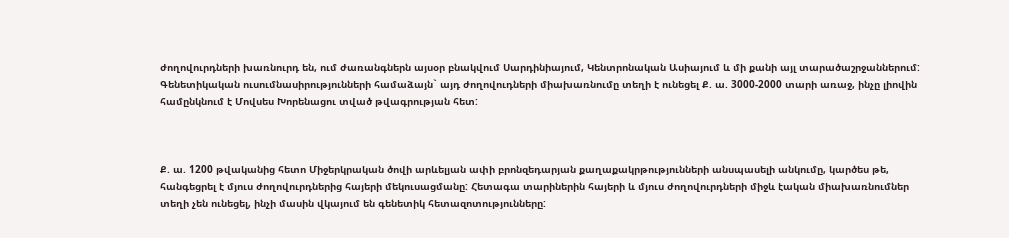ժողովուրդների խառնուրդ են, ում ժառանգներն այսօր բնակվում Սարդինիայում, Կենտրոնական Ասիայում և մի քանի այլ տարածաշրջաններում: Գենետիկական ուսումնասիրությունների համաձայնˋ այդ ժողովուդների միախառնումը տեղի է ունեցել Ք. ա. 3000-2000 տարի առաջ, ինչը լիովին համընկնում է Մովսես Խորենացու տված թվագրության հետ:



Ք. ա. 1200 թվականից հետո Միջերկրական ծովի արևելյան ափի բրոնզեդարյան քաղաքակրթությունների անսպասելի անկումը, կարծես թե, հանգեցրել է մյուս ժողովուրդներից հայերի մեկուսացմանը: Հետագա տարիներին հայերի և մյուս ժողովուրդների միջև էական միախառնումներ տեղի չեն ունեցել, ինչի մասին վկայում են գենետիկ հետազոտությունները: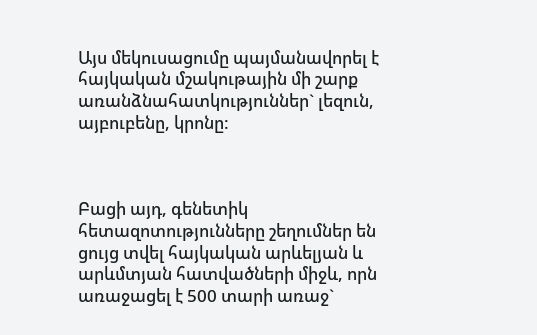Այս մեկուսացումը պայմանավորել է հայկական մշակութային մի շարք առանձնահատկություններˋ լեզուն, այբուբենը, կրոնը:



Բացի այդ, գենետիկ հետազոտությունները շեղումներ են ցույց տվել հայկական արևելյան և արևմտյան հատվածների միջև, որն առաջացել է 500 տարի առաջˋ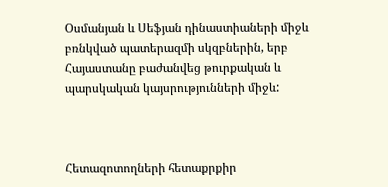Օսմանյան և Սեֆյան դինաստիաների միջև բռնկված պատերազմի սկզբներին, երբ Հայաստանը բաժանվեց թուրքական և պարսկական կայսրությունների միջև:



Հետազոտողների հետաքրքիր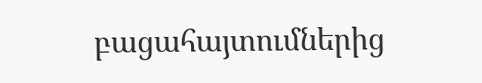բացահայտումներից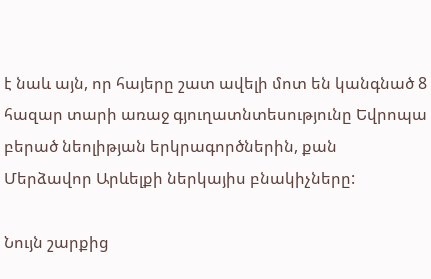է նաև այն, որ հայերը շատ ավելի մոտ են կանգնած 8 հազար տարի առաջ գյուղատնտեսությունը Եվրոպա բերած նեոլիթյան երկրագործներին, քան Մերձավոր Արևելքի ներկայիս բնակիչները:

Նույն շարքից